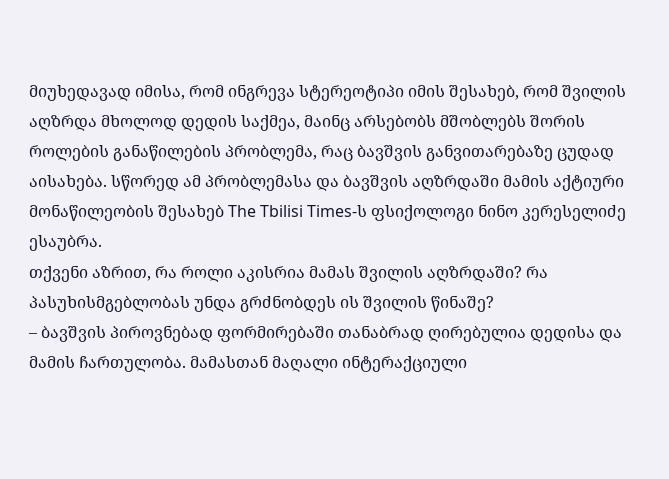მიუხედავად იმისა, რომ ინგრევა სტერეოტიპი იმის შესახებ, რომ შვილის აღზრდა მხოლოდ დედის საქმეა, მაინც არსებობს მშობლებს შორის როლების განაწილების პრობლემა, რაც ბავშვის განვითარებაზე ცუდად აისახება. სწორედ ამ პრობლემასა და ბავშვის აღზრდაში მამის აქტიური მონაწილეობის შესახებ The Tbilisi Times-ს ფსიქოლოგი ნინო კერესელიძე ესაუბრა.
თქვენი აზრით, რა როლი აკისრია მამას შვილის აღზრდაში? რა პასუხისმგებლობას უნდა გრძნობდეს ის შვილის წინაშე?
– ბავშვის პიროვნებად ფორმირებაში თანაბრად ღირებულია დედისა და მამის ჩართულობა. მამასთან მაღალი ინტერაქციული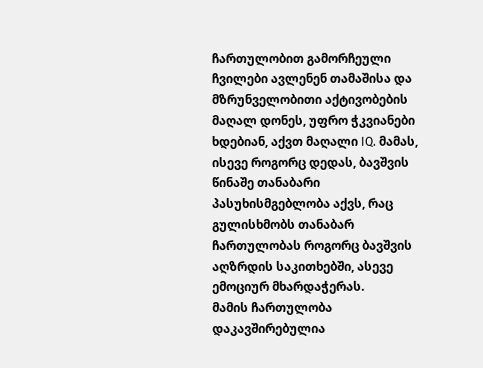ჩართულობით გამორჩეული ჩვილები ავლენენ თამაშისა და მზრუნველობითი აქტივობების მაღალ დონეს, უფრო ჭკვიანები ხდებიან, აქვთ მაღალი IQ. მამას, ისევე როგორც დედას, ბავშვის წინაშე თანაბარი პასუხისმგებლობა აქვს, რაც გულისხმობს თანაბარ ჩართულობას როგორც ბავშვის აღზრდის საკითხებში, ასევე ემოციურ მხარდაჭერას.
მამის ჩართულობა დაკავშირებულია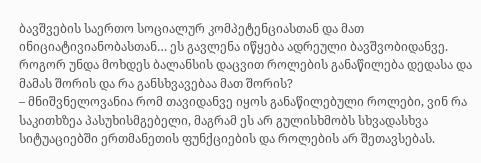ბავშვების საერთო სოციალურ კომპეტენციასთან და მათ ინიციატივიანობასთან… ეს გავლენა იწყება ადრეული ბავშვობიდანვე.
როგორ უნდა მოხდეს ბალანსის დაცვით როლების განაწილება დედასა და მამას შორის და რა განსხვავებაა მათ შორის?
– მნიშვნელოვანია რომ თავიდანვე იყოს განაწილებული როლები, ვინ რა საკითხზეა პასუხისმგებელი, მაგრამ ეს არ გულისხმობს სხვადასხვა სიტუაციებში ერთმანეთის ფუნქციების და როლების არ შეთავსებას.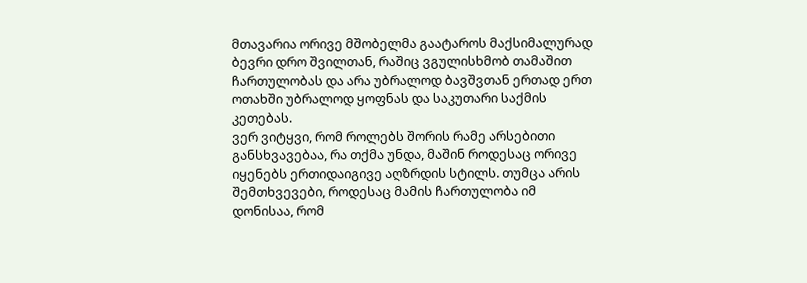მთავარია ორივე მშობელმა გაატაროს მაქსიმალურად ბევრი დრო შვილთან, რაშიც ვგულისხმობ თამაშით ჩართულობას და არა უბრალოდ ბავშვთან ერთად ერთ ოთახში უბრალოდ ყოფნას და საკუთარი საქმის კეთებას.
ვერ ვიტყვი, რომ როლებს შორის რამე არსებითი განსხვავებაა, რა თქმა უნდა, მაშინ როდესაც ორივე იყენებს ერთიდაიგივე აღზრდის სტილს. თუმცა არის შემთხვევები, როდესაც მამის ჩართულობა იმ დონისაა, რომ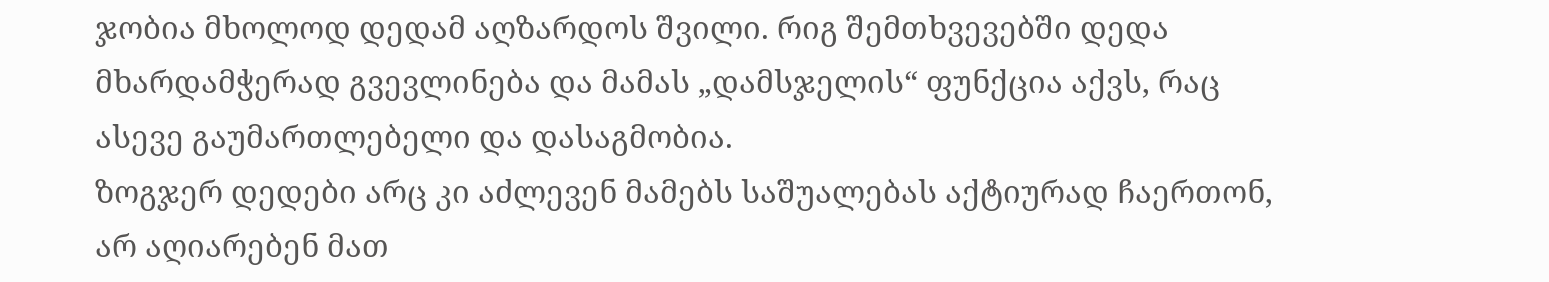ჯობია მხოლოდ დედამ აღზარდოს შვილი. რიგ შემთხვევებში დედა მხარდამჭერად გვევლინება და მამას „დამსჯელის“ ფუნქცია აქვს, რაც ასევე გაუმართლებელი და დასაგმობია.
ზოგჯერ დედები არც კი აძლევენ მამებს საშუალებას აქტიურად ჩაერთონ, არ აღიარებენ მათ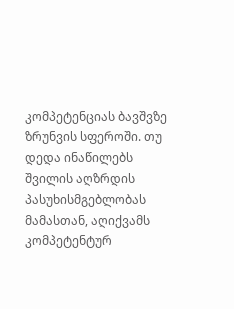კომპეტენციას ბავშვზე ზრუნვის სფეროში. თუ დედა ინაწილებს შვილის აღზრდის პასუხისმგებლობას მამასთან, აღიქვამს კომპეტენტურ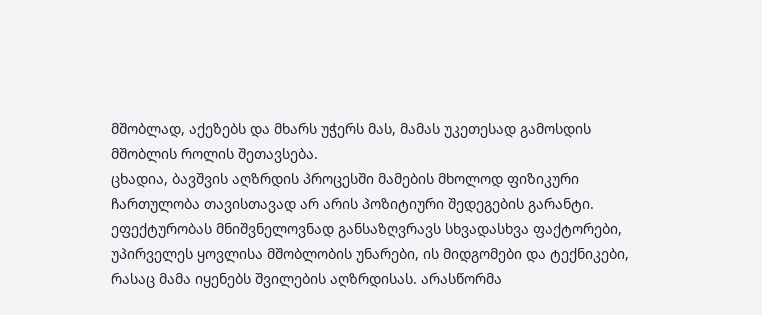მშობლად, აქეზებს და მხარს უჭერს მას, მამას უკეთესად გამოსდის მშობლის როლის შეთავსება.
ცხადია, ბავშვის აღზრდის პროცესში მამების მხოლოდ ფიზიკური ჩართულობა თავისთავად არ არის პოზიტიური შედეგების გარანტი. ეფექტურობას მნიშვნელოვნად განსაზღვრავს სხვადასხვა ფაქტორები, უპირველეს ყოვლისა მშობლობის უნარები, ის მიდგომები და ტექნიკები, რასაც მამა იყენებს შვილების აღზრდისას. არასწორმა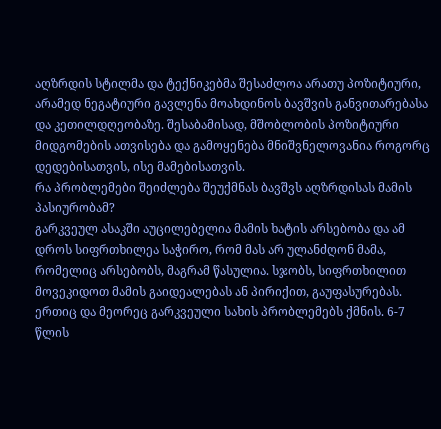აღზრდის სტილმა და ტექნიკებმა შესაძლოა არათუ პოზიტიური, არამედ ნეგატიური გავლენა მოახდინოს ბავშვის განვითარებასა და კეთილდღეობაზე. შესაბამისად, მშობლობის პოზიტიური მიდგომების ათვისება და გამოყენება მნიშვნელოვანია როგორც დედებისათვის, ისე მამებისათვის.
რა პრობლემები შეიძლება შეუქმნას ბავშვს აღზრდისას მამის პასიურობამ?
გარკვეულ ასაკში აუცილებელია მამის ხატის არსებობა და ამ დროს სიფრთხილეა საჭირო, რომ მას არ ულანძღონ მამა, რომელიც არსებობს, მაგრამ წასულია. სჯობს, სიფრთხილით მოვეკიდოთ მამის გაიდეალებას ან პირიქით, გაუფასურებას. ერთიც და მეორეც გარკვეული სახის პრობლემებს ქმნის. 6-7 წლის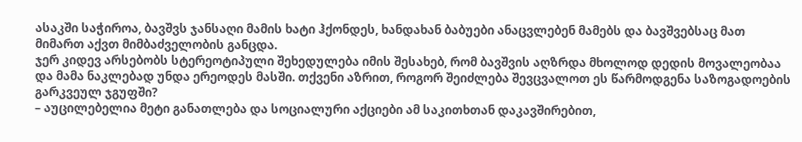ასაკში საჭიროა, ბავშვს ჯანსაღი მამის ხატი ჰქონდეს, ხანდახან ბაბუები ანაცვლებენ მამებს და ბავშვებსაც მათ მიმართ აქვთ მიმბაძველობის განცდა.
ჯერ კიდევ არსებობს სტერეოტიპული შეხედულება იმის შესახებ, რომ ბავშვის აღზრდა მხოლოდ დედის მოვალეობაა და მამა ნაკლებად უნდა ერეოდეს მასში. თქვენი აზრით, როგორ შეიძლება შევცვალოთ ეს წარმოდგენა საზოგადოების გარკვეულ ჯგუფში?
– აუცილებელია მეტი განათლება და სოციალური აქციები ამ საკითხთან დაკავშირებით,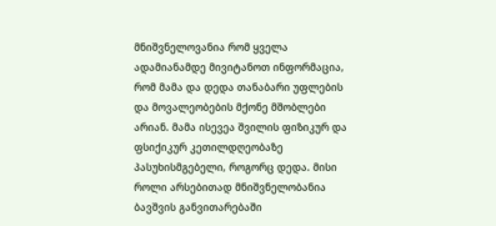მნიშვნელოვანია რომ ყველა ადამიანამდე მივიტანოთ ინფორმაცია, რომ მამა და დედა თანაბარი უფლების და მოვალეობების მქონე მშობლები არიან. მამა ისევეა შვილის ფიზიკურ და ფსიქიკურ კეთილდღეობაზე პასუხისმგებელი, როგორც დედა. მისი როლი არსებითად მნიშვნელობანია ბავშვის განვითარებაში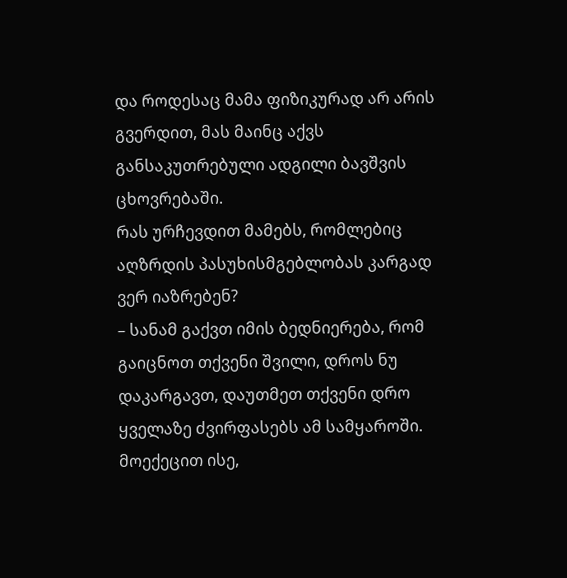და როდესაც მამა ფიზიკურად არ არის გვერდით, მას მაინც აქვს განსაკუთრებული ადგილი ბავშვის ცხოვრებაში.
რას ურჩევდით მამებს, რომლებიც აღზრდის პასუხისმგებლობას კარგად ვერ იაზრებენ?
– სანამ გაქვთ იმის ბედნიერება, რომ გაიცნოთ თქვენი შვილი, დროს ნუ დაკარგავთ, დაუთმეთ თქვენი დრო ყველაზე ძვირფასებს ამ სამყაროში. მოექეცით ისე,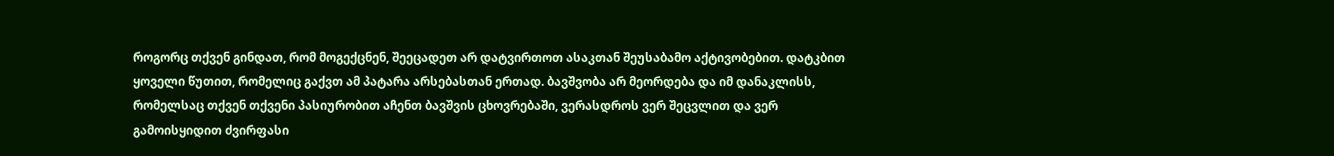როგორც თქვენ გინდათ, რომ მოგექცნენ, შეეცადეთ არ დატვირთოთ ასაკთან შეუსაბამო აქტივობებით. დატკბით ყოველი წუთით, რომელიც გაქვთ ამ პატარა არსებასთან ერთად. ბავშვობა არ მეორდება და იმ დანაკლისს, რომელსაც თქვენ თქვენი პასიურობით აჩენთ ბავშვის ცხოვრებაში, ვერასდროს ვერ შეცვლით და ვერ გამოისყიდით ძვირფასი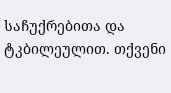საჩუქრებითა და ტკბილეულით. თქვენი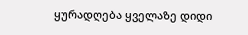ყურადღება ყველაზე დიდი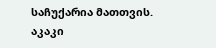საჩუქარია მათთვის.
აკაკი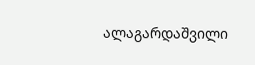ალაგარდაშვილი